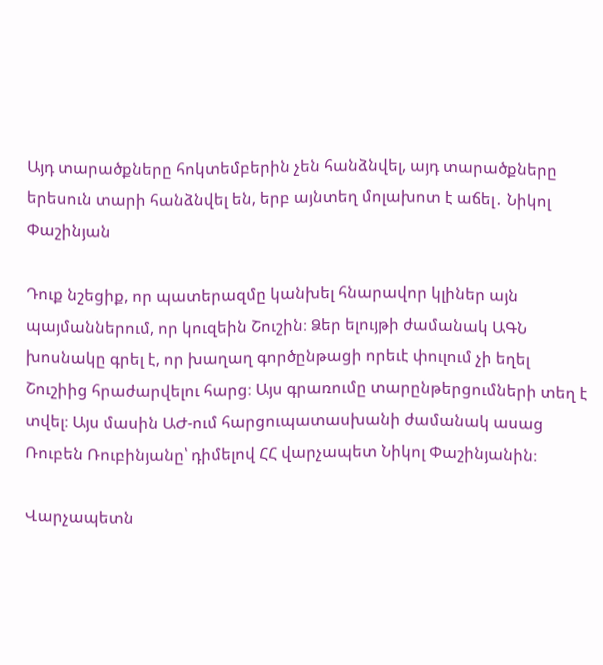Այդ տարածքները հոկտեմբերին չեն հանձնվել, այդ տարածքները երեսուն տարի հանձնվել են, երբ այնտեղ մոլախոտ է աճել․ Նիկոլ Փաշինյան

Դուք նշեցիք, որ պատերազմը կանխել հնարավոր կլիներ այն պայմաններում, որ կուզեին Շուշին։ Ձեր ելույթի ժամանակ ԱԳՆ խոսնակը գրել է, որ խաղաղ գործընթացի որեւէ փուլում չի եղել Շուշիից հրաժարվելու հարց։ Այս գրառումը տարընթերցումների տեղ է տվել։ Այս մասին ԱԺ-ում հարցուպատասխանի ժամանակ ասաց Ռուբեն Ռուբինյանը՝ դիմելով ՀՀ վարչապետ Նիկոլ Փաշինյանին։

Վարչապետն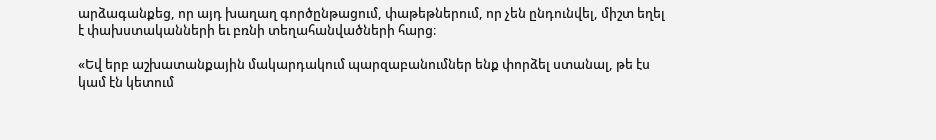արձագանքեց, որ այդ խաղաղ գործընթացում, փաթեթներում, որ չեն ընդունվել, միշտ եղել է փախստականների եւ բռնի տեղահանվածների հարց։

«Եվ երբ աշխատանքային մակարդակում պարզաբանումներ ենք փորձել ստանալ, թե էս կամ էն կետում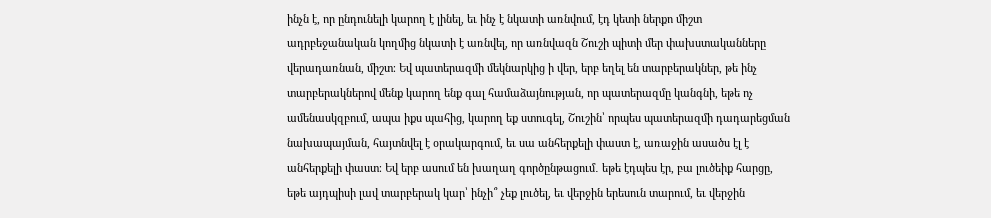ինչն է, որ ընդունելի կարող է լինել, եւ ինչ է նկատի առնվում, էդ կետի ներքո միշտ ադրբեջանական կողմից նկատի է առնվել, որ առնվազն Շուշի պիտի մեր փախստականները վերադառնան, միշտ։ Եվ պատերազմի մեկնարկից ի վեր, երբ եղել են տարբերակներ, թե ինչ տարբերակներով մենք կարող ենք գալ համաձայնության, որ պատերազմը կանգնի, եթե ոչ ամենասկզբում, ապա իքս պահից, կարող եք ստուգել, Շուշին՝ որպես պատերազմի դադարեցման նախապայման, հայտնվել է օրակարգում, եւ սա անհերքելի փաստ է, առաջին ասածս էլ է անհերքելի փաստ։ Եվ երբ ասում են խաղաղ գործընթացում․ եթե էդպես էր, բա լուծեիք հարցը, եթե այդպիսի լավ տարբերակ կար՝ ինչի՞ չեք լուծել, եւ վերջին երեսուն տարում, եւ վերջին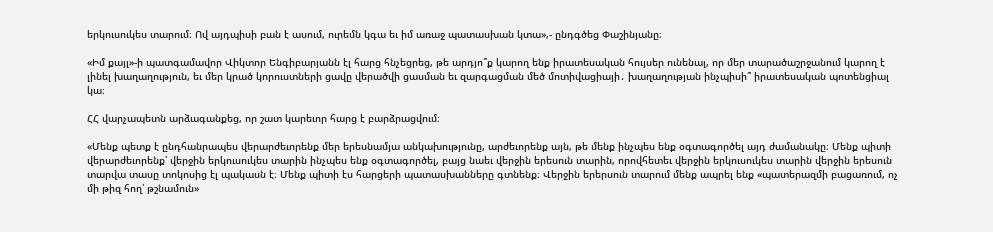երկուսուկես տարում։ Ով այդպիսի բան է ասում, ուրեմն կգա եւ իմ առաջ պատասխան կտա»,- ընդգծեց Փաշինյանը։

«Իմ քայլ»-ի պատգամավոր Վիկտոր Ենգիբարյանն էլ հարց հնչեցրեց, թե արդյո՞ք կարող ենք իրատեսական հույսեր ունենալ, որ մեր տարածաշրջանում կարող է լինել խաղաղություն, եւ մեր կրած կորուստների ցավը վերածվի ցասման եւ զարգացման մեծ մոտիվացիայի․ խաղաղության ինչպիսի՞ իրատեսական պոտենցիալ կա։

ՀՀ վարչապետն արձագանքեց, որ շատ կարեւոր հարց է բարձրացվում։

«Մենք պետք է ընդհանրապես վերարժեւորենք մեր երեսնամյա անկախությունը, արժեւորենք այն, թե մենք ինչպես ենք օգտագործել այդ ժամանակը։ Մենք պիտի վերարժեւորենք՝ վերջին երկուսուկես տարին ինչպես ենք օգտագործել, բայց նաեւ վերջին երեսուն տարին, որովհետեւ վերջին երկուսուկես տարին վերջին երեսուն տարվա տասը տոկոսից էլ պակասն է։ Մենք պիտի էս հարցերի պատասխանները գտնենք։ Վերջին երերսուն տարում մենք ապրել ենք «պատերազմի բացառում, ոչ մի թիզ հող՝ թշնամուն»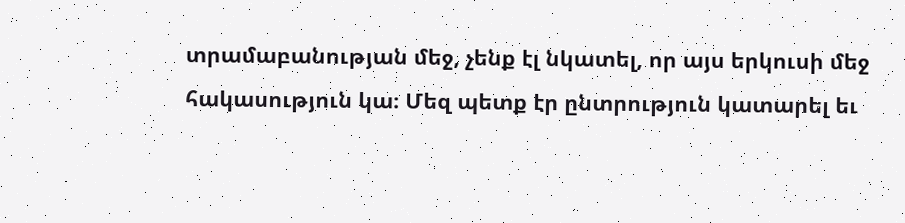տրամաբանության մեջ, չենք էլ նկատել, որ այս երկուսի մեջ հակասություն կա։ Մեզ պետք էր ընտրություն կատարել եւ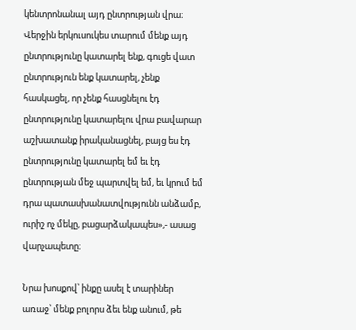կենտրոնանալ այդ ընտրության վրա։ Վերջին երկուսուկես տարում մենք այդ ընտրությունը կատարել ենք, գուցե վատ ընտրություն ենք կատարել, չենք հասկացել, որ չենք հասցնելու էդ ընտրությունը կատարելու վրա բավարար աշխատանք իրականացնել, բայց ես էդ ընտրությունը կատարել եմ եւ էդ ընտրության մեջ պարտվել եմ, եւ կրում եմ դրա պատասխանատվությունն անձամբ, ուրիշ ոչ մեկը, բացարձակապես»,- ասաց վարչապետը։

Նրա խոսքով՝ ինքը ասել է տարիներ առաջ՝ մենք բոլորս ձեւ ենք անում, թե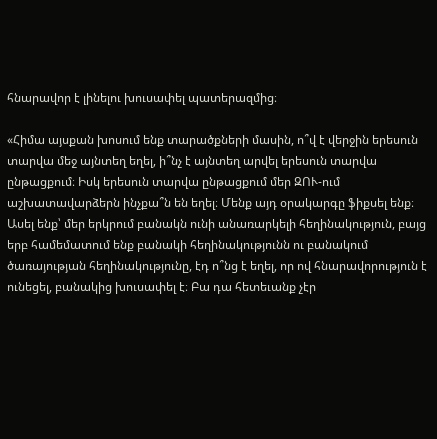հնարավոր է լինելու խուսափել պատերազմից։

«Հիմա այսքան խոսում ենք տարածքների մասին, ո՞վ է վերջին երեսուն տարվա մեջ այնտեղ եղել, ի՞նչ է այնտեղ արվել երեսուն տարվա ընթացքում։ Իսկ երեսուն տարվա ընթացքում մեր ԶՈՒ-ում աշխատավարձերն ինչքա՞ն են եղել։ Մենք այդ օրակարգը ֆիքսել ենք։ Ասել ենք՝ մեր երկրում բանակն ունի անառարկելի հեղինակություն, բայց երբ համեմատում ենք բանակի հեղինակությունն ու բանակում ծառայության հեղինակությունը, էդ ո՞նց է եղել, որ ով հնարավորություն է ունեցել, բանակից խուսափել է։ Բա դա հետեւանք չէր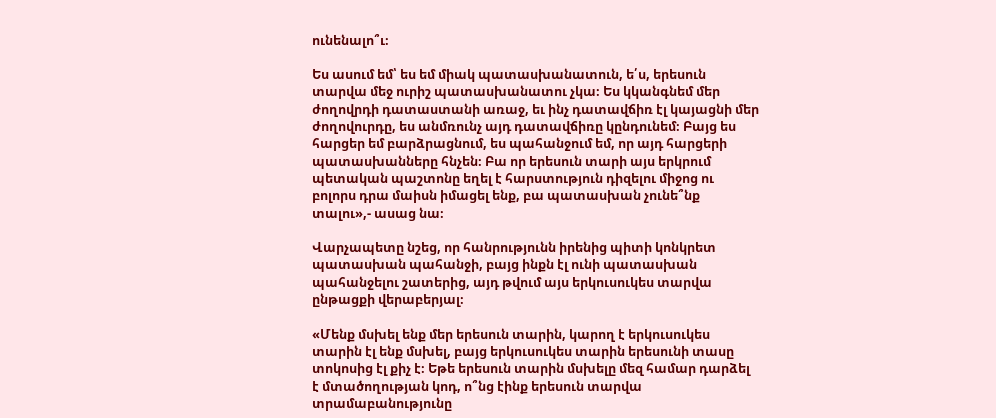ունենալո՞ւ։

Ես ասում եմ՝ ես եմ միակ պատասխանատուն, ե՛ս, երեսուն տարվա մեջ ուրիշ պատասխանատու չկա։ Ես կկանգնեմ մեր ժողովրդի դատաստանի առաջ, եւ ինչ դատավճիռ էլ կայացնի մեր ժողովուրդը, ես անմռունչ այդ դատավճիռը կընդունեմ։ Բայց ես հարցեր եմ բարձրացնում, ես պահանջում եմ, որ այդ հարցերի պատասխանները հնչեն։ Բա որ երեսուն տարի այս երկրում պետական պաշտոնը եղել է հարստություն դիզելու միջոց ու բոլորս դրա մաիսն իմացել ենք, բա պատասխան չունե՞նք տալու»,- ասաց նա։

Վարչապետը նշեց, որ հանրությունն իրենից պիտի կոնկրետ պատասխան պահանջի, բայց ինքն էլ ունի պատասխան պահանջելու շատերից, այդ թվում այս երկուսուկես տարվա ընթացքի վերաբերյալ։

«Մենք մսխել ենք մեր երեսուն տարին, կարող է երկուսուկես տարին էլ ենք մսխել, բայց երկուսուկես տարին երեսունի տասը տոկոսից էլ քիչ է։ Եթե երեսուն տարին մսխելը մեզ համար դարձել է մտածողության կոդ, ո՞նց էինք երեսուն տարվա տրամաբանությունը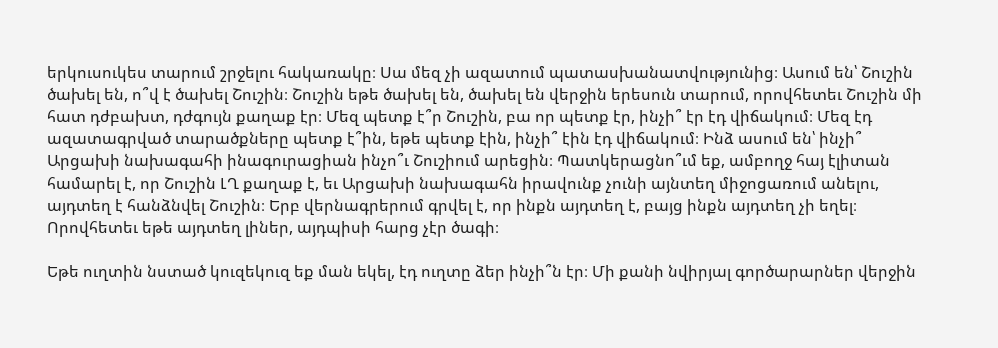երկուսուկես տարում շրջելու հակառակը։ Սա մեզ չի ազատում պատասխանատվությունից։ Ասում են՝ Շուշին ծախել են, ո՞վ է ծախել Շուշին։ Շուշին եթե ծախել են, ծախել են վերջին երեսուն տարում, որովհետեւ Շուշին մի հատ դժբախտ, դժգույն քաղաք էր։ Մեզ պետք է՞ր Շուշին, բա որ պետք էր, ինչի՞ էր էդ վիճակում։ Մեզ էդ ազատագրված տարածքները պետք է՞ին, եթե պետք էին, ինչի՞ էին էդ վիճակում։ Ինձ ասում են՝ ինչի՞ Արցախի նախագահի ինագուրացիան ինչո՞ւ Շուշիում արեցին։ Պատկերացնո՞ւմ եք, ամբողջ հայ էլիտան համարել է, որ Շուշին ԼՂ քաղաք է, եւ Արցախի նախագահն իրավունք չունի այնտեղ միջոցառում անելու, այդտեղ է հանձնվել Շուշին։ Երբ վերնագրերում գրվել է, որ ինքն այդտեղ է, բայց ինքն այդտեղ չի եղել։ Որովհետեւ եթե այդտեղ լիներ, այդպիսի հարց չէր ծագի։

Եթե ուղտին նստած կուզեկուզ եք ման եկել, էդ ուղտը ձեր ինչի՞ն էր։ Մի քանի նվիրյալ գործարարներ վերջին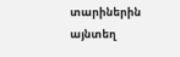տարիներին այնտեղ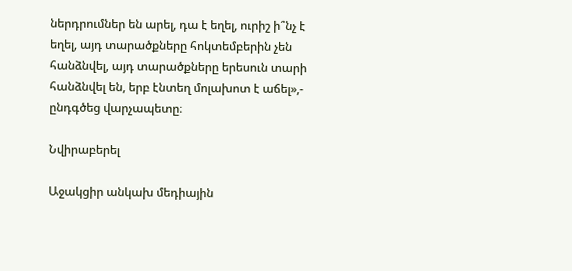ներդրումներ են արել, դա է եղել, ուրիշ ի՞նչ է եղել, այդ տարածքները հոկտեմբերին չեն հանձնվել, այդ տարածքները երեսուն տարի հանձնվել են, երբ էնտեղ մոլախոտ է աճել»,- ընդգծեց վարչապետը։

Նվիրաբերել

Աջակցիր անկախ մեդիային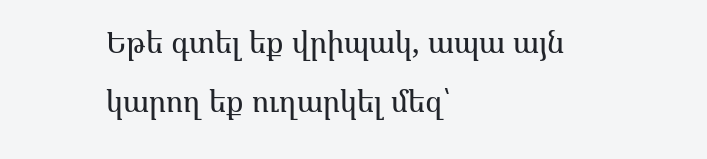Եթե գտել եք վրիպակ, ապա այն կարող եք ուղարկել մեզ՝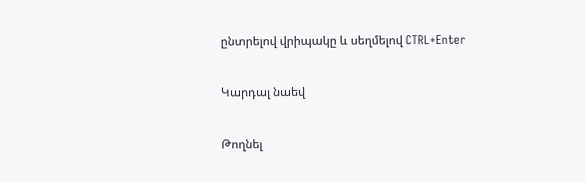ընտրելով վրիպակը և սեղմելով CTRL+Enter

Կարդալ նաեվ

Թողնել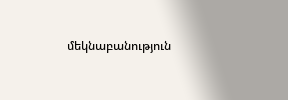մեկնաբանություն